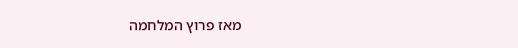מאז פרוץ המלחמה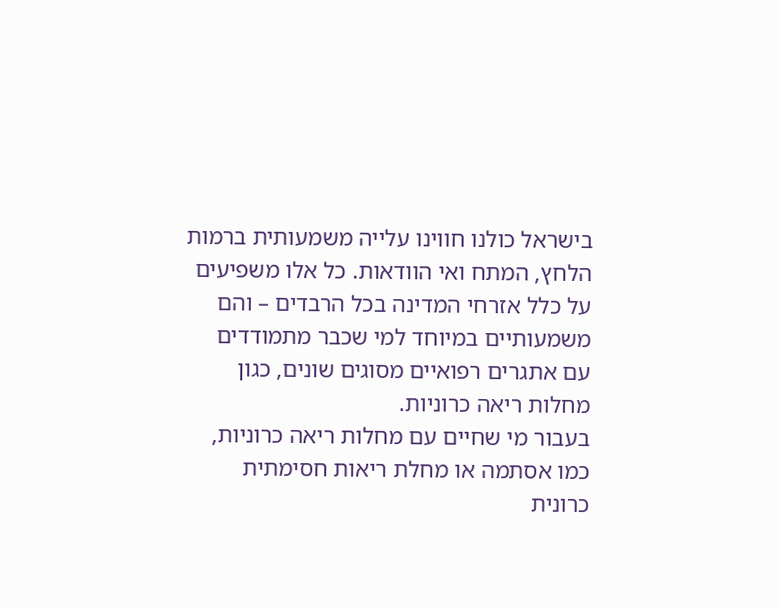בישראל כולנו חווינו עלייה משמעותית ברמות הלחץ, המתח ואי הוודאות. כל אלו משפיעים על כלל אזרחי המדינה בכל הרבדים – והם משמעותיים במיוחד למי שכבר מתמודדים עם אתגרים רפואיים מסוגים שונים, כגון מחלות ריאה כרוניות.
בעבור מי שחיים עם מחלות ריאה כרוניות, כמו אסתמה או מחלת ריאות חסימתית כרונית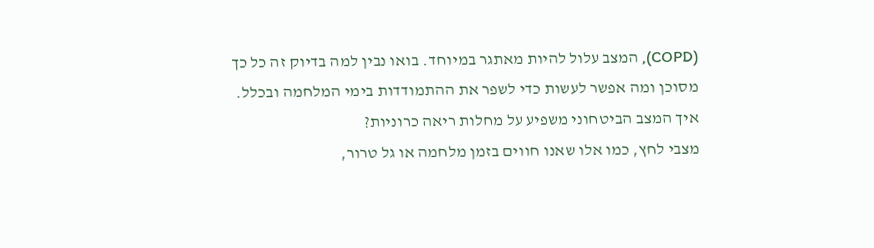(COPD), המצב עלול להיות מאתגר במיוחד. בואו נבין למה בדיוק זה כל כך מסוכן ומה אפשר לעשות כדי לשפר את ההתמודדות בימי המלחמה ובכלל.
איך המצב הביטחוני משפיע על מחלות ריאה כרוניות?
מצבי לחץ, כמו אלו שאנו חווים בזמן מלחמה או גל טרור,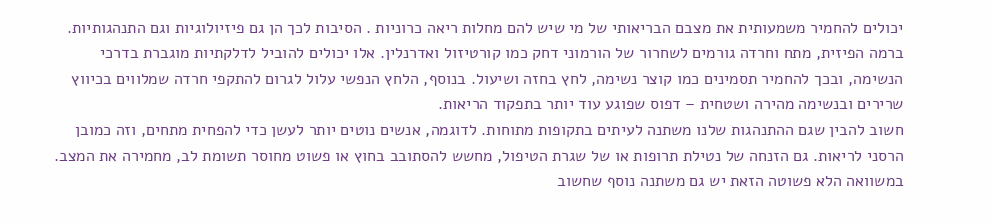יכולים להחמיר משמעותית את מצבם הבריאותי של מי שיש להם מחלות ריאה כרוניות . הסיבות לכך הן גם פיזיולוגיות וגם התנהגותיות.
ברמה הפיזית, מתח וחרדה גורמים לשחרור של הורמוני דחק כמו קורטיזול ואדרנלין. אלו יכולים להוביל לדלקתיות מוגברת בדרכי הנשימה, ובכך להחמיר תסמינים כמו קוצר נשימה, לחץ בחזה ושיעול. בנוסף, הלחץ הנפשי עלול לגרום להתקפי חרדה שמלווים בכיווץ שרירים ובנשימה מהירה ושטחית – דפוס שפוגע עוד יותר בתפקוד הריאות.
חשוב להבין שגם ההתנהגות שלנו משתנה לעיתים בתקופות מתוחות. לדוגמה, אנשים נוטים יותר לעשן כדי להפחית מתחים, וזה כמובן הרסני לריאות. גם הזנחה של נטילת תרופות או של שגרת הטיפול, מחשש להסתובב בחוץ או פשוט מחוסר תשומת לב, מחמירה את המצב.
במשוואה הלא פשוטה הזאת יש גם משתנה נוסף שחשוב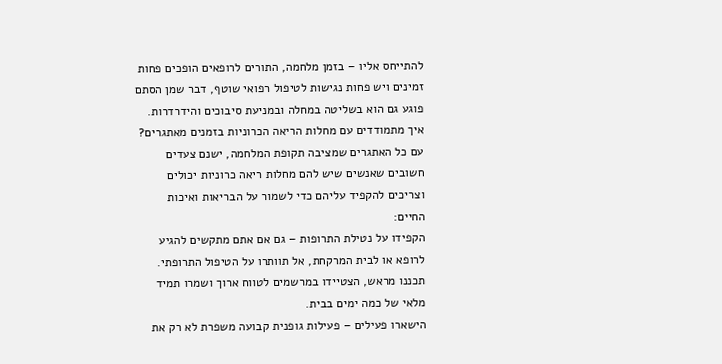להתייחס אליו – בזמן מלחמה, התורים לרופאים הופכים פחות זמינים ויש פחות נגישות לטיפול רפואי שוטף, דבר שמן הסתם פוגע גם הוא בשליטה במחלה ובמניעת סיבוכים והידרדרות.
איך מתמודדים עם מחלות הריאה הכרוניות בזמנים מאתגרים?
עם כל האתגרים שמציבה תקופת המלחמה, ישנם צעדים חשובים שאנשים שיש להם מחלות ריאה כרוניות יכולים וצריכים להקפיד עליהם כדי לשמור על הבריאות ואיכות החיים:
הקפידו על נטילת התרופות – גם אם אתם מתקשים להגיע לרופא או לבית המרקחת, אל תוותרו על הטיפול התרופתי. תכננו מראש, הצטיידו במרשמים לטווח ארוך ושמרו תמיד מלאי של כמה ימים בבית.
הישארו פעילים – פעילות גופנית קבועה משפרת לא רק את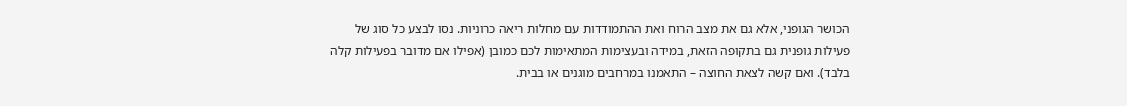הכושר הגופני, אלא גם את מצב הרוח ואת ההתמודדות עם מחלות ריאה כרוניות. נסו לבצע כל סוג של פעילות גופנית גם בתקופה הזאת, במידה ובעצימות המתאימות לכם כמובן (אפילו אם מדובר בפעילות קלה בלבד). ואם קשה לצאת החוצה – התאמנו במרחבים מוגנים או בבית.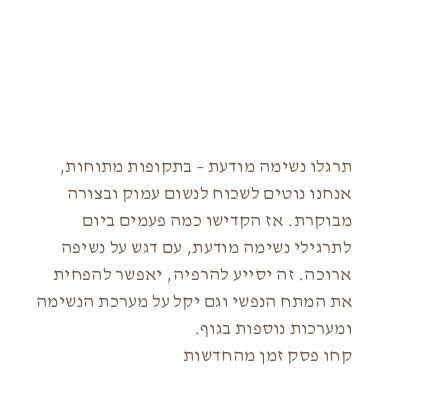תרגלו נשימה מודעת – בתקופות מתוחות, אנחנו נוטים לשכוח לנשום עמוק ובצורה מבוקרת. אז הקדישו כמה פעמים ביום לתרגילי נשימה מודעת, עם דגש על נשיפה ארוכה. זה יסייע להרפיה, יאפשר להפחית את המתח הנפשי וגם יקל על מערכת הנשימה ומערכות נוספות בגוף.
קחו פסק זמן מהחדשות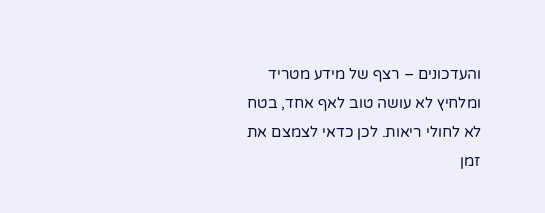והעדכונים – רצף של מידע מטריד ומלחיץ לא עושה טוב לאף אחד, בטח לא לחולי ריאות. לכן כדאי לצמצם את זמן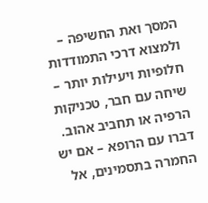המסך ואת החשיפה – ולמצוא דרכי התמודדות חלופיות ויעילות יותר – שיחה עם חבר, טכניקות הרפיה או תחביב אהוב.
דברו עם הרופא – אם יש החמרה בתסמינים, אל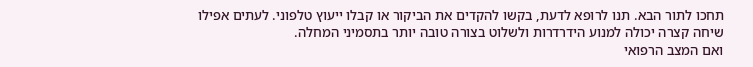תחכו לתור הבא. תנו לרופא לדעת, בקשו להקדים את הביקור או קבלו ייעוץ טלפוני. לעתים אפילו שיחה קצרה יכולה למנוע הידרדרות ולשלוט בצורה טובה יותר בתסמיני המחלה.
ואם המצב הרפואי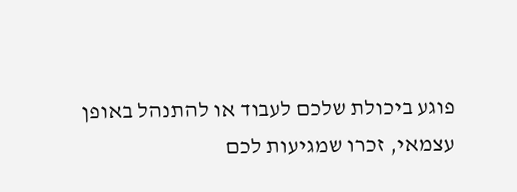פוגע ביכולת שלכם לעבוד או להתנהל באופן עצמאי, זכרו שמגיעות לכם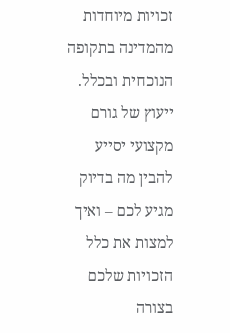זכויות מיוחדות מהמדינה בתקופה הנוכחית ובכלל. ייעוץ של גורם מקצועי יסייע להבין מה בדיוק מגיע לכם – ואיך למצות את כלל הזכויות שלכם בצורה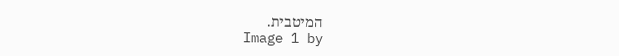המיטבית.
Image 1 by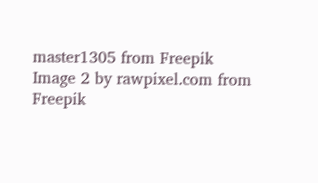master1305 from Freepik
Image 2 by rawpixel.com from Freepik